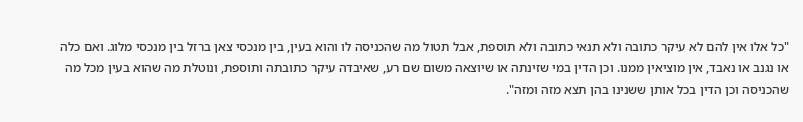"כל אלו אין להם לא עיקר כתובה ולא תנאי כתובה ולא תוספת, אבל תטול מה שהכניסה לו והוא בעין, בין מנכסי צאן ברזל בין מנכסי מלוג. ואם כלה או נגנב או נאבד, אין מוציאין ממנו. וכן הדין במי שזינתה או שיוצאה משום שם רע, שאיבדה עיקר כתובתה ותוספת, ונוטלת מה שהוא בעין מכל מה שהכניסה וכן הדין בכל אותן ששנינו בהן תצא מזה ומזה".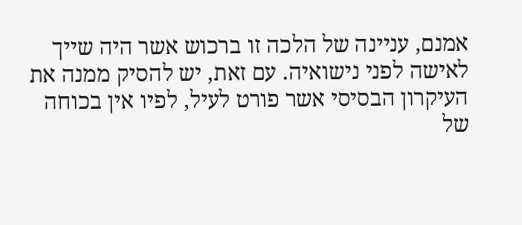אמנם, עניינה של הלכה זו ברכוש אשר היה שייך לאישה לפני נישואיה. עם זאת, יש להסיק ממנה את העיקרון הבסיסי אשר פורט לעיל, לפיו אין בכוחה של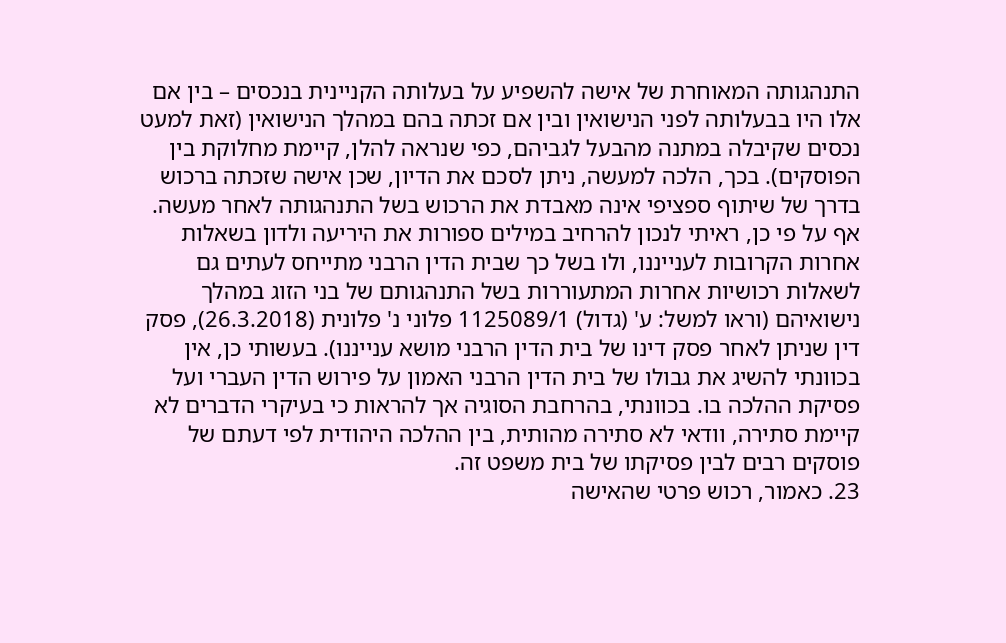התנהגותה המאוחרת של אישה להשפיע על בעלותה הקניינית בנכסים – בין אם אלו היו בבעלותה לפני הנישואין ובין אם זכתה בהם במהלך הנישואין (זאת למעט נכסים שקיבלה במתנה מהבעל לגביהם, כפי שנראה להלן, קיימת מחלוקת בין הפוסקים). בכך, הלכה למעשה, ניתן לסכם את הדיון, שכן אישה שזכתה ברכוש בדרך של שיתוף ספציפי אינה מאבדת את הרכוש בשל התנהגותה לאחר מעשה. אף על פי כן, ראיתי לנכון להרחיב במילים ספורות את היריעה ולדון בשאלות אחרות הקרובות לענייננו, ולו בשל כך שבית הדין הרבני מתייחס לעתים גם לשאלות רכושיות אחרות המתעוררות בשל התנהגותם של בני הזוג במהלך נישואיהם (וראו למשל: ע' (גדול) 1125089/1 פלוני נ' פלונית (26.3.2018), פסק דין שניתן לאחר פסק דינו של בית הדין הרבני מושא ענייננו). בעשותי כן, אין בכוונתי להשיג את גבולו של בית הדין הרבני האמון על פירוש הדין העברי ועל פסיקת ההלכה בו. בכוונתי, בהרחבת הסוגיה אך להראות כי בעיקרי הדברים לא קיימת סתירה, וודאי לא סתירה מהותית, בין ההלכה היהודית לפי דעתם של פוסקים רבים לבין פסיקתו של בית משפט זה.
23. כאמור, רכוש פרטי שהאישה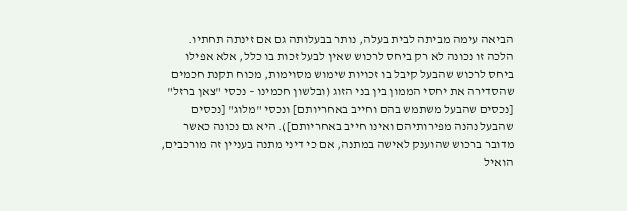הביאה עימה מביתה לבית בעלה, נותר בבעלותה גם אם זינתה תחתיו. הלכה זו נכונה לא רק ביחס לרכוש שאין לבעל זכות בו כלל, אלא אפילו ביחס לרכוש שהבעל קיבל בו זכויות שימוש מסוימות, מכוח תקנת חכמים שהסדירה את יחסי הממון בין בני הזוג (ובלשון חכמינו – נכסי "צאן ברזל" [נכסים שהבעל משתמש בהם וחייב באחריותם] ונכסי "מלוג" [נכסים שהבעל נהנה מפירותיהם ואינו חייב באחריותם]). היא גם נכונה כאשר מדובר ברכוש שהוענק לאישה במתנה, אם כי דיני מתנה בעניין זה מורכבים, הואיל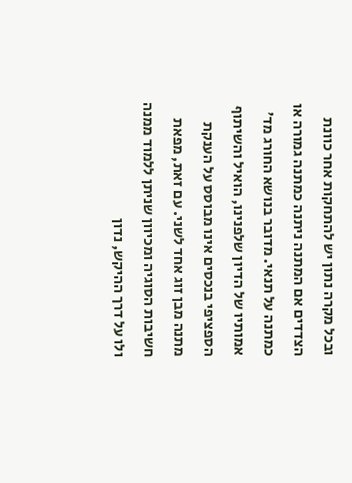ובכל מקרה נתון יש להתחקות אחר כוונת הצדדים אם המתנה ניתנה כמתנה גמורה או כמתנה על תנאי. מדובר בנושא החורג מד' אמותיו של הדיון שלפנינו, הואיל והשיתוף הספציפי בנכסים אינו מבוסס על הענקת מתנה מבן זוג אחד לשני. עם זאת, מפאת חשיבות הסוגיה ומכיוון שניתן ללמוד ממנה ולו על דרך ההיקש, נדון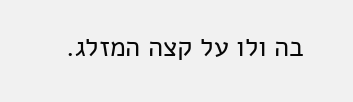בה ולו על קצה המזלג.